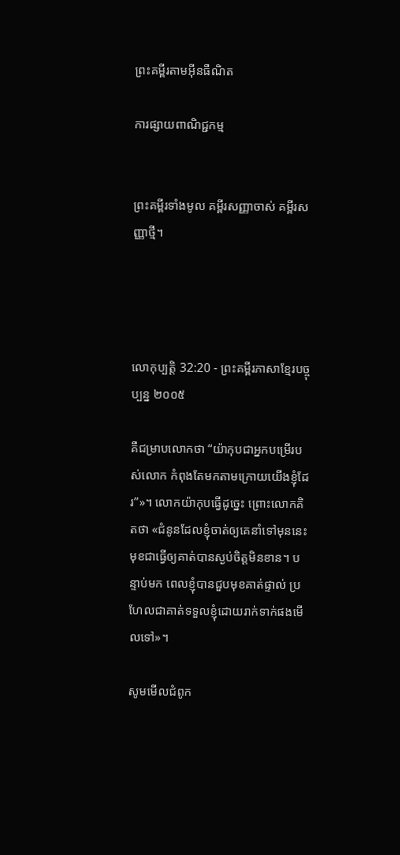ព្រះគម្ពីរតាមអ៊ីនធឺណិត

ការផ្សាយពាណិជ្ជកម្ម


ព្រះគម្ពីរទាំងមូល គម្ពីរសញ្ញាចាស់ គម្ពីរសញ្ញាថ្មី។




លោកុ‌ប្បត្តិ 32:20 - ព្រះគម្ពីរភាសាខ្មែរបច្ចុប្បន្ន ២០០៥

គឺជម្រាបលោកថា “យ៉ាកុបជាអ្នកបម្រើរបស់លោក កំពុងតែមកតាមក្រោយយើងខ្ញុំដែរ”»។ លោកយ៉ាកុបធ្វើដូច្នេះ ព្រោះលោកគិតថា «ជំនូនដែលខ្ញុំចាត់ឲ្យគេនាំទៅមុននេះ មុខជាធ្វើឲ្យគាត់បានស្ងប់ចិត្តមិនខាន។ បន្ទាប់មក ពេលខ្ញុំបានជួបមុខគាត់ផ្ទាល់ ប្រហែលជាគាត់ទទួលខ្ញុំដោយរាក់‌ទាក់ផងមើលទៅ»។

សូមមើលជំពូក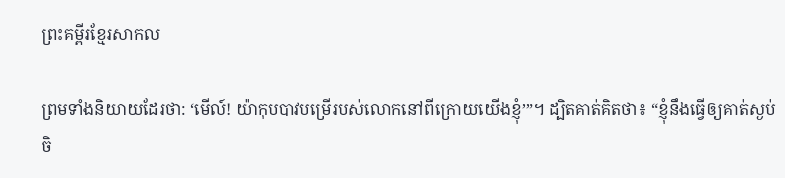ព្រះគម្ពីរខ្មែរសាកល

ព្រមទាំងនិយាយដែរថា: ‘មើល៍! យ៉ាកុបបាវបម្រើរបស់លោកនៅពីក្រោយយើងខ្ញុំ’”។ ដ្បិតគាត់គិតថា៖ “ខ្ញុំនឹងធ្វើឲ្យគាត់ស្ងប់ចិ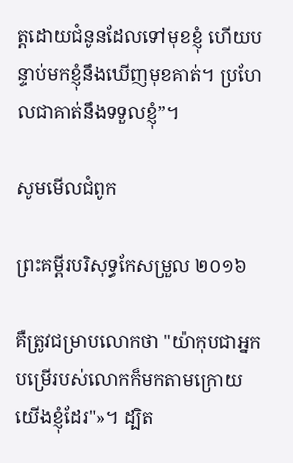ត្តដោយជំនូនដែលទៅមុខខ្ញុំ ហើយបន្ទាប់មកខ្ញុំនឹងឃើញមុខគាត់។ ប្រហែលជាគាត់នឹងទទួលខ្ញុំ”។

សូមមើលជំពូក

ព្រះគម្ពីរបរិសុទ្ធកែសម្រួល ២០១៦

គឺត្រូវជម្រាបលោកថា "យ៉ាកុបជាអ្នកបម្រើរបស់លោកក៏មកតាមក្រោយយើងខ្ញុំដែរ"»។ ដ្បិត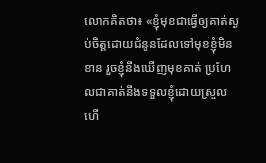លោកគិតថា៖ «ខ្ញុំមុខជាធ្វើឲ្យគាត់ស្ងប់ចិត្តដោយជំនូនដែលទៅមុខខ្ញុំមិនខាន រួចខ្ញុំនឹងឃើញមុខគាត់ ប្រហែលជាគាត់នឹងទទួលខ្ញុំដោយស្រួលហើ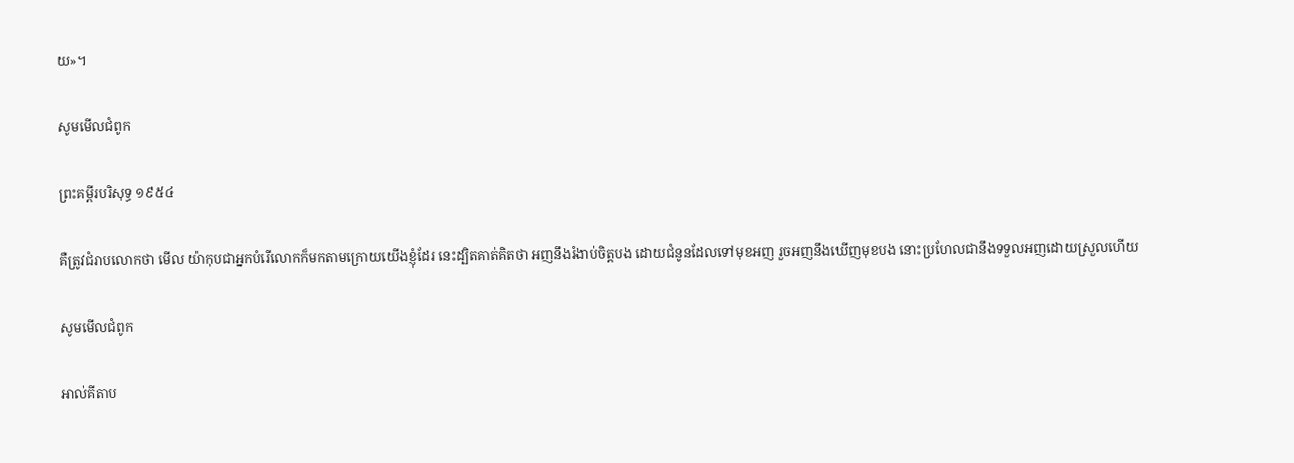យ»។

សូមមើលជំពូក

ព្រះគម្ពីរបរិសុទ្ធ ១៩៥៤

គឺត្រូវជំរាបលោកថា មើល យ៉ាកុបជាអ្នកបំរើលោកក៏មកតាមក្រោយយើងខ្ញុំដែរ នេះដ្បិតគាត់គិតថា អញនឹងរំងាប់ចិត្តបង ដោយជំនូនដែលទៅមុខអញ រួចអញនឹងឃើញមុខបង នោះប្រហែលជានឹងទទួលអញដោយស្រួលហើយ

សូមមើលជំពូក

អាល់គីតាប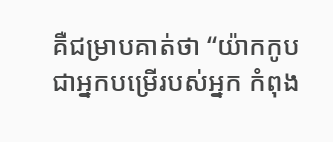គឺជម្រាបគាត់ថា “យ៉ាកកូបជាអ្នកបម្រើរបស់អ្នក កំពុង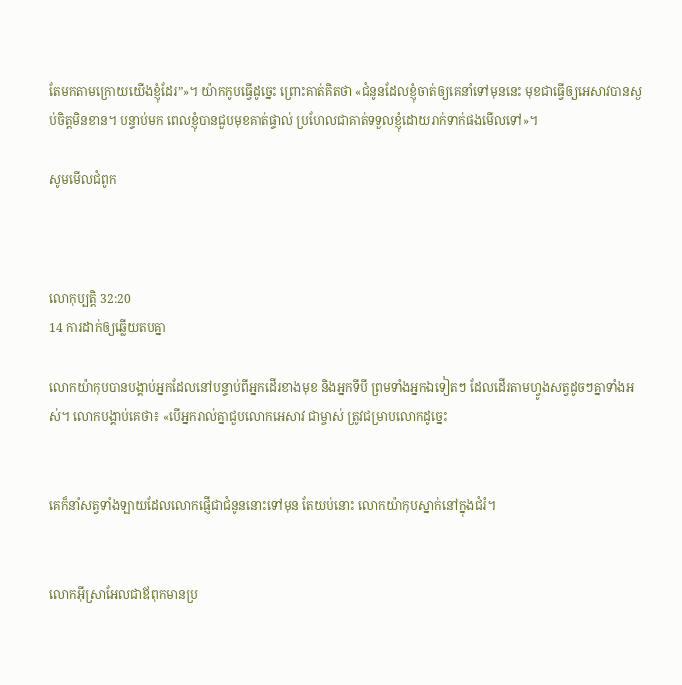តែមកតាមក្រោយយើងខ្ញុំដែរ”»។ យ៉ាកកូបធ្វើដូច្នេះ ព្រោះគាត់គិតថា «ជំនូនដែលខ្ញុំចាត់ឲ្យគេនាំទៅមុននេះ មុខជាធ្វើឲ្យអេសាវបានស្ងប់ចិត្តមិនខាន។ បន្ទាប់មក ពេលខ្ញុំបានជួបមុខគាត់ផ្ទាល់ ប្រហែលជាគាត់ទទួលខ្ញុំដោយរាក់ទាក់ផងមើលទៅ»។

សូមមើលជំពូក



លោកុ‌ប្បត្តិ 32:20
14 ការដាក់ឲ្យឆ្លើយតបគ្នា

លោកយ៉ាកុបបានបង្គាប់អ្នកដែលនៅបន្ទាប់ពីអ្នកដើរខាងមុខ និងអ្នកទីបី ព្រមទាំងអ្នកឯទៀតៗ ដែលដើរតាមហ្វូងសត្វដូចៗគ្នាទាំងអស់។ លោកបង្គាប់គេថា៖ «បើអ្នករាល់គ្នាជួបលោកអេសាវ ជាម្ចាស់ ត្រូវជម្រាបលោកដូច្នេះ


គេក៏នាំសត្វទាំង‌ឡាយដែលលោកផ្ញើជាជំនូននោះទៅមុន តែយប់នោះ លោកយ៉ាកុបស្នាក់នៅក្នុងជំរំ។


លោកអ៊ីស្រា‌អែលជាឪពុកមានប្រ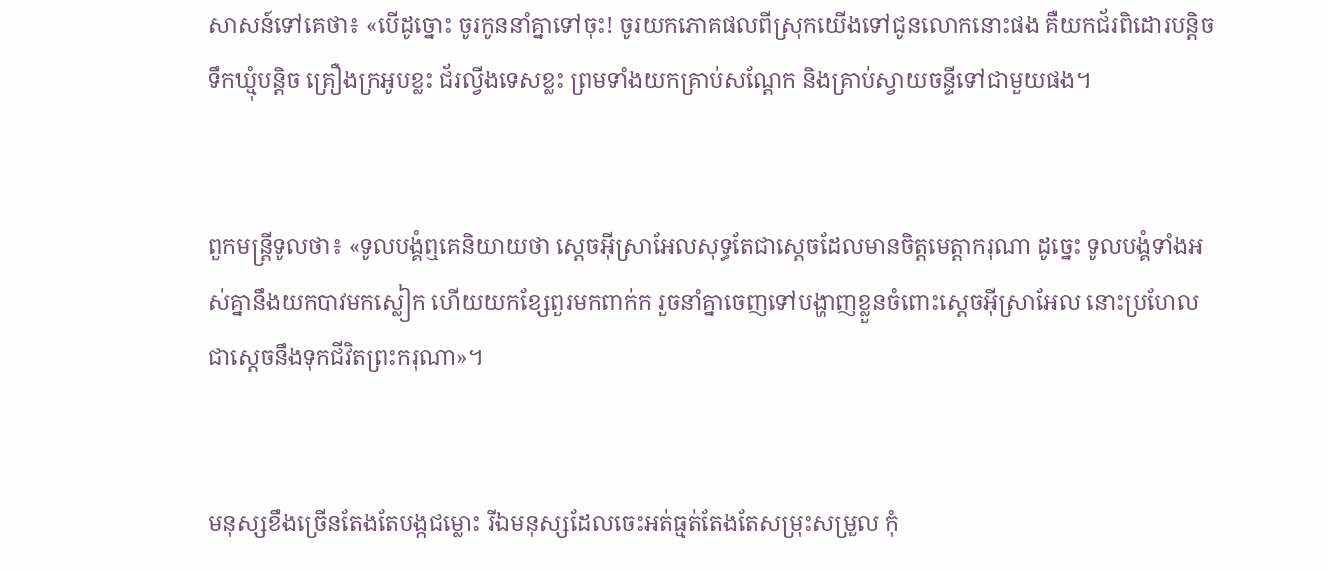សាសន៍ទៅគេថា៖ «បើដូច្នោះ ចូរកូននាំគ្នាទៅចុះ! ចូរយកភោគ‌ផលពីស្រុកយើងទៅជូនលោកនោះផង គឺយកជ័រពិដោរបន្តិច ទឹកឃ្មុំបន្តិច គ្រឿងក្រអូបខ្លះ ជ័រល្វីង‌ទេសខ្លះ ព្រមទាំងយកគ្រាប់សណ្ដែក និងគ្រាប់ស្វាយ‌ចន្ទីទៅជាមួយផង។


ពួកមន្ត្រីទូលថា៖ «ទូលបង្គំឮគេនិយាយថា ស្ដេចអ៊ីស្រា‌អែលសុទ្ធតែជាស្ដេចដែលមានចិត្តមេត្តាករុណា ដូច្នេះ ទូលបង្គំទាំងអស់គ្នានឹងយកបាវមកស្លៀក ហើយយកខ្សែ‌ពួរមកពាក់ក រួចនាំគ្នាចេញទៅបង្ហាញខ្លួនចំពោះស្ដេចអ៊ីស្រា‌អែល នោះប្រហែលជាស្ដេចនឹងទុកជីវិតព្រះ‌ករុណា»។


មនុស្សខឹងច្រើនតែងតែបង្កជម្លោះ រីឯមនុស្សដែលចេះអត់‌ធ្មត់តែងតែសម្រុះ‌សម្រួល កុំ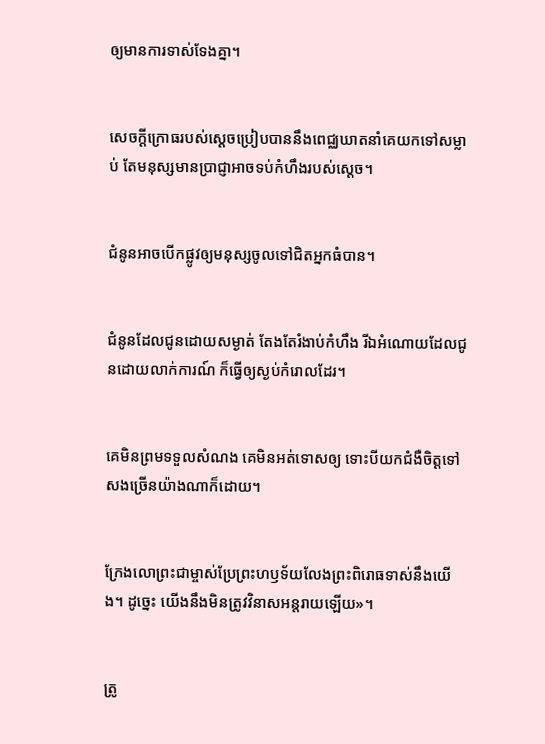ឲ្យមានការទាស់‌ទែងគ្នា។


សេចក្ដីក្រោធរបស់ស្ដេចប្រៀបបាននឹងពេជ្ឈ‌ឃាតនាំគេយកទៅសម្លាប់ តែមនុស្សមានប្រាជ្ញាអាចទប់កំហឹងរបស់ស្ដេច។


ជំនូនអាចបើកផ្លូវឲ្យមនុស្សចូលទៅជិតអ្នកធំបាន។


ជំនូនដែលជូនដោយសម្ងាត់ តែងតែរំងាប់កំហឹង រីឯអំណោយដែលជូនដោយលាក់ការណ៍ ក៏ធ្វើឲ្យស្ងប់កំរោលដែរ។


គេមិនព្រមទទួលសំណង គេមិនអត់‌ទោសឲ្យ ទោះបីយកជំងឺចិត្តទៅសងច្រើនយ៉ាងណាក៏ដោយ។


ក្រែងលោព្រះ‌ជាម្ចាស់ប្រែព្រះ‌ហឫទ័យលែងព្រះ‌ពិរោធទាស់នឹងយើង។ ដូច្នេះ យើងនឹងមិនត្រូវវិនាសអន្តរាយឡើយ»។


ត្រូ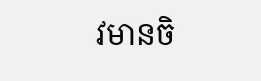វមានចិ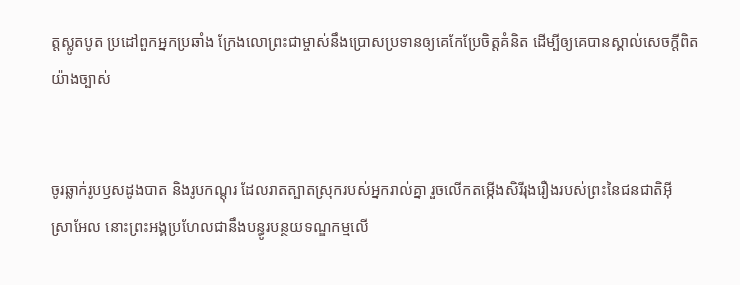ត្តស្លូត‌បូត ប្រដៅពួកអ្នកប្រឆាំង ក្រែងលោព្រះ‌ជាម្ចាស់នឹងប្រោសប្រទានឲ្យគេកែប្រែចិត្តគំនិត ដើម្បីឲ្យគេបានស្គាល់សេចក្ដីពិតយ៉ាងច្បាស់


ចូរឆ្លាក់រូបឫស‌ដូង‌បាត និងរូបកណ្ដុរ ដែលរាតត្បាតស្រុករបស់អ្នករាល់គ្នា រួចលើកតម្កើងសិរី‌រុងរឿងរបស់ព្រះនៃជន‌ជាតិអ៊ីស្រា‌អែល នោះព្រះអង្គប្រហែលជានឹងបន្ធូរបន្ថយទណ្ឌ‌កម្មលើ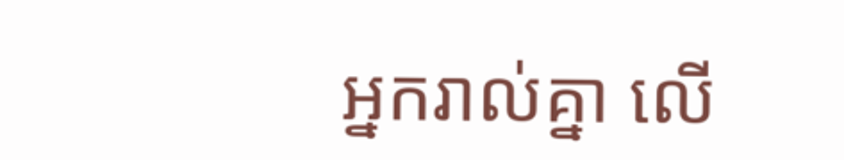អ្នករាល់គ្នា លើ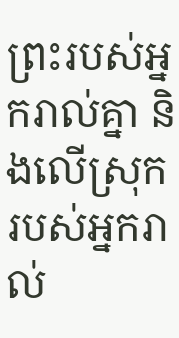ព្រះរបស់អ្នករាល់គ្នា និងលើស្រុករបស់អ្នករាល់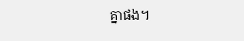គ្នាផង។